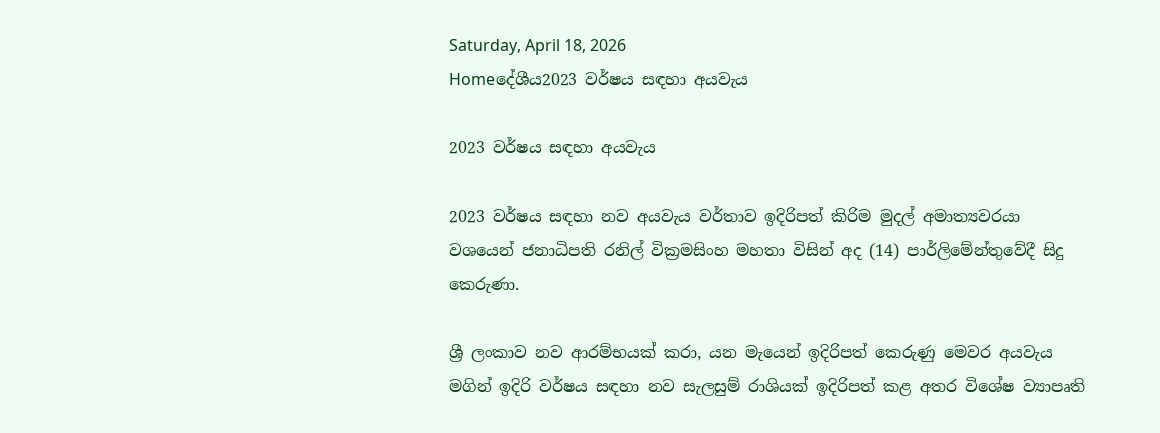Saturday, April 18, 2026
Homeදේශීය2023 වර්ෂය සඳහා අයවැය

2023 වර්ෂය සඳහා අයවැය

2023 වර්ෂය සඳහා නව අයවැය වර්තාව ඉදිරිපත් කිරිම මුදල් අමාත්‍යවරයා වශයෙන් ජනාධිපති රනිල් වික්‍රමසිංහ මහතා විසින් අද (14) පාර්ලිමේන්තුවේදී සිදු කෙරුණා.

ශ්‍රී ලංකාව නව ආරම්භයක් කරා, යන මැයෙන් ඉදිරිපත් කෙරුණු මෙවර අයවැය මගින් ඉදිරි වර්ෂය සඳහා නව සැලසුම් රාශියක් ඉදිරිපත් කළ අතර විශේෂ ව්‍යාපෘති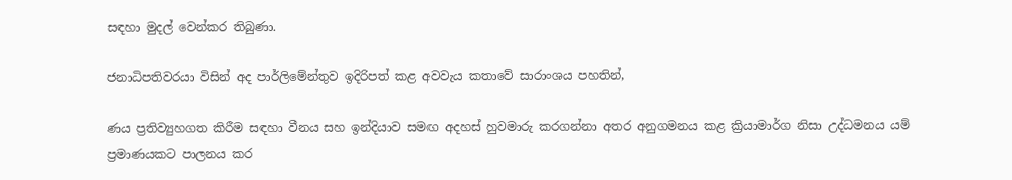සඳහා මුදල් වෙන්කර තිබුණා.

ජනාධිපතිවරයා විසින් අද පාර්ලිමේන්තුව ඉදිරිපත් කළ අවවැය කතාවේ සාරාංශය පහතින්,

ණය ප්‍රතිව්‍යුහගත කිරීම සඳහා වීනය සහ ඉන්දියාව සමඟ අදහස් හුවමාරු කරගන්නා අතර අනුගමනය කළ ක්‍රියාමාර්ග නිසා උද්ධමනය යම් ප්‍රමාණයකට පාලනය කර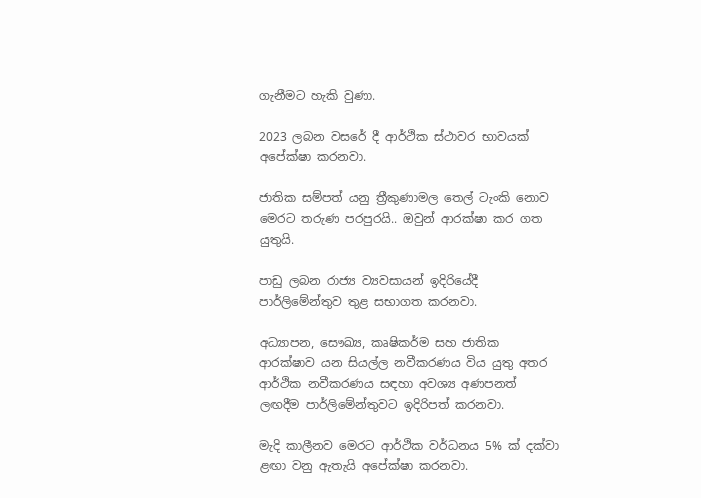ගැනීමට හැකි වුණා.

2023 ලබන වසරේ දී ආර්ථික ස්ථාවර භාවයක් අපේක්ෂා කරනවා.

ජාතික සම්පත් යනු ත්‍රීකුණාමල තෙල් ටැංකි නොව මෙරට තරුණ පරපුරයි.. ඔවුන් ආරක්ෂා කර ගත යුතුයි.

පාඩු ලබන රාජ්‍ය ව්‍යවසායන් ඉදිරියේදී පාර්ලිමේන්තුව තුළ සභාගත කරනවා.

අධ්‍යාපන, සෞඛ්‍ය, කෘෂිකර්ම සහ ජාතික ආරක්ෂාව යන සියල්ල නවීකරණය විය යුතු අතර ආර්ථික නවීකරණය සඳහා අවශ්‍ය අණපනත් ලඟදීම පාර්ලිමේන්තුවට ඉදිරිපත් කරනවා.

මැදි කාලීනව මෙරට ආර්ථික වර්ධනය 5% ක් දක්වා ළඟා වනු ඇතැයි අපේක්ෂා කරනවා.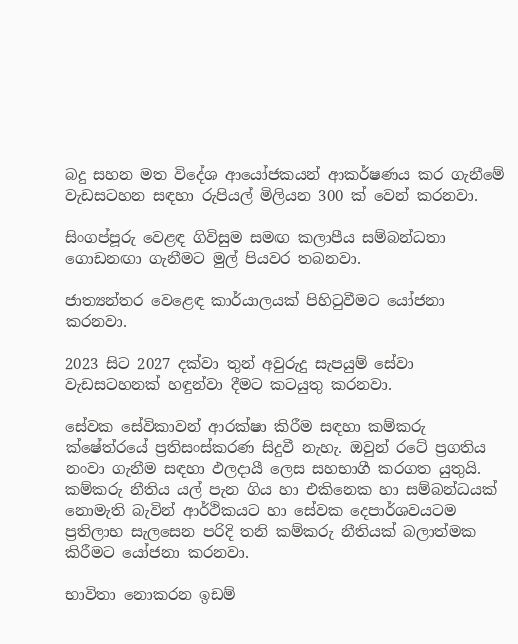බදු සහන මත විදේශ ආයෝජකයන් ආකර්ෂණය කර ගැනීමේ වැඩසටහන සඳහා රුපියල් මිලියන 300 ක් වෙන් කරනවා.

සිංගප්පූරු වෙළඳ ගිවිසුම සමඟ කලාපීය සම්බන්ධතා ගොඩනඟා ගැනීමට මුල් පියවර තබනවා.

ජාත්‍යන්තර වෙළෙඳ කාර්යාලයක් පිහිටුවීමට යෝජනා කරනවා.

2023 සිට 2027 දක්වා තුන් අවුරුදු සැපයුම් සේවා වැඩසටහනක් හඳුන්වා දීමට කටයුතු කරනවා.

සේවක සේවිකාවන් ආරක්ෂා කිරීම සඳහා කම්කරු ක්ෂේත්රයේ ප්‍රතිසංස්කරණ සිදුවී නැහැ. ඔවුන් රටේ ප්‍රගතිය නංවා ගැනීම සඳහා ඵලදායී ලෙස සහභාගී කරගත යුතුයි. කම්කරු නීතිය යල් පැන ගිය හා එකිනෙක හා සම්බන්ධයක් නොමැති බැවින් ආර්ථිකයට හා සේවක දෙපාර්ශවයටම ප්‍රතිලාභ සැලසෙන පරිදි තනි කම්කරු නීතියක් බලාත්මක කිරීමට යෝජනා කරනවා.

භාවිතා නොකරන ඉඩම්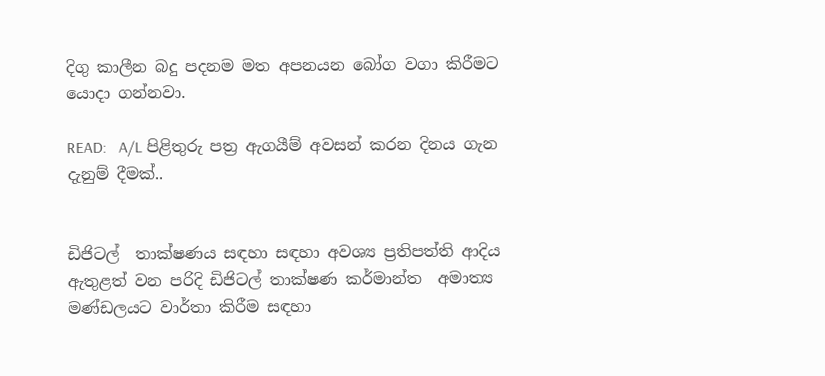දිගු කාලීන බදු පදනම මත අපනයන බෝග වගා කිරීමට යොදා ගන්නවා.

READ:   A/L පිළිතුරු පත්‍ර ඇගයීම් අවසන් කරන දිනය ගැන දැනුම් දීමක්..


ඩිජිටල්  තාක්ෂණය සඳහා සඳහා අවශ්‍ය ප්‍රතිපත්ති ආදිය ඇතුළත් වන පරිදි ඩිජිටල් තාක්ෂණ කර්මාන්ත  අමාත්‍ය මණ්ඩලයට වාර්තා කිරීම සඳහා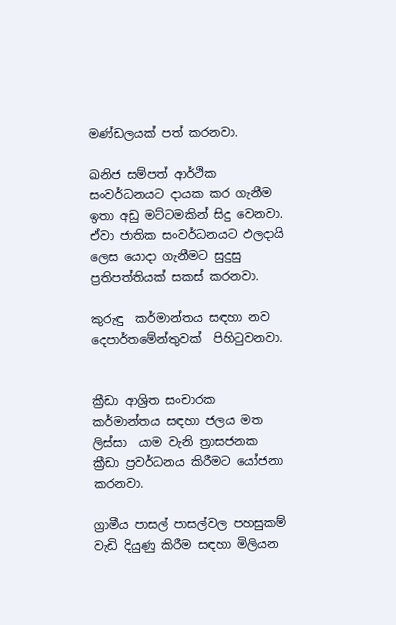මණ්ඩලයක් පත් කරනවා.

ඛනිජ සම්පත් ආර්ථික සංවර්ධනයට දායක කර ගැනීම ඉතා අඩු මට්ටමකින් සිදු වෙනවා. ඒවා ජාතික සංවර්ධනයට ඵලදායි ලෙස යොදා ගැනීමට සුදුසු ප්‍රතිපත්තියක් සකස් කරනවා.

කුරුඳු  කර්මාන්තය සඳහා නව දෙපාර්තමේන්තුවක්  පිහිටුවනවා.


ක්‍රීඩා ආශ්‍රිත සංචාරක කර්මාන්තය සඳහා ජලය මත ලිස්සා  යාම වැනි ත්‍රාසජනක ක්‍රීඩා ප්‍රවර්ධනය කිරීමට යෝජනා කරනවා.

ග්‍රාමීය පාසල් පාසල්වල පහසුකම් වැඩි දියුණු කිරීම සඳහා මිලියන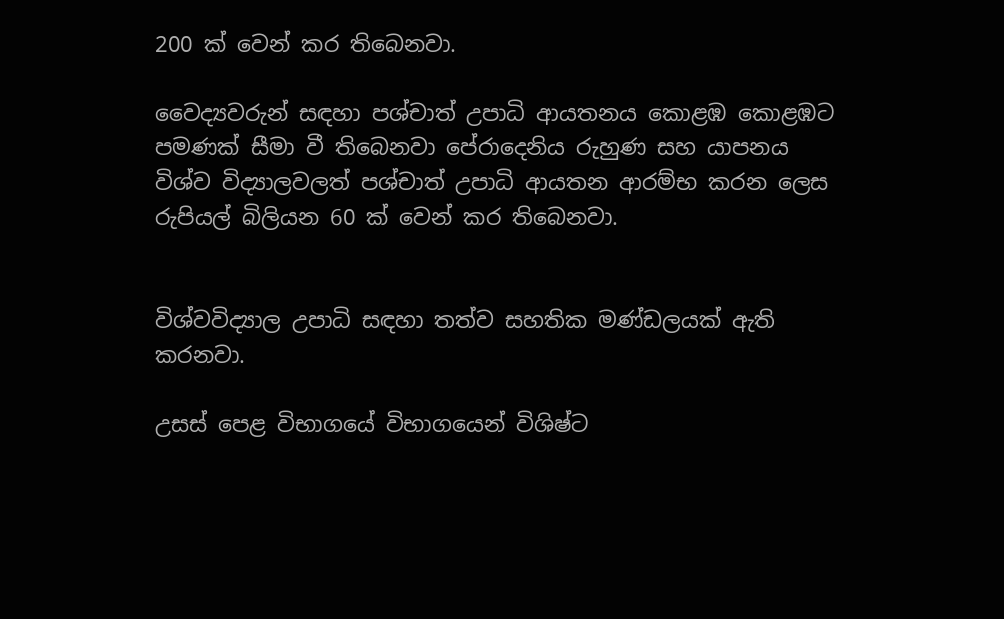200 ක් වෙන් කර තිබෙනවා.

වෛද්‍යවරුන් සඳහා පශ්චාත් උපාධි ආයතනය කොළඹ කොළඹට පමණක් සීමා වී තිබෙනවා පේරාදෙනිය රුහුණ සහ යාපනය විශ්ව විද්‍යාලවලත් පශ්චාත් උපාධි ආයතන ආරම්භ කරන ලෙස රුපියල් බිලියන 60 ක් වෙන් කර තිබෙනවා.


විශ්වවිද්‍යාල උපාධි සඳහා තත්ව සහතික මණ්ඩලයක් ඇති කරනවා.

උසස් පෙළ විභාගයේ විභාගයෙන් විශිෂ්ට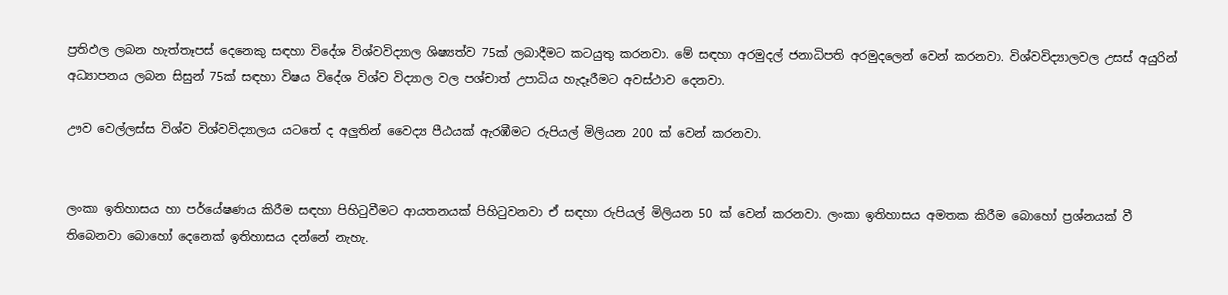ප්‍රතිඵල ලබන හැත්තෑපස් දෙනෙකු සඳහා විදේශ විශ්වවිද්‍යාල ශිෂ්‍යත්ව 75ක් ලබාදීමට කටයුතු කරනවා. මේ සඳහා අරමුදල් ජනාධිපති අරමුදලෙන් වෙන් කරනවා. විශ්වවිද්‍යාලවල උසස් අයුරින් අධ්‍යාපනය ලබන සිසුන් 75ක් සඳහා විෂය විදේශ විශ්ව විද්‍යාල වල පශ්චාත් උපාධිය හැදෑරීමට අවස්ථාව දෙනවා.

ඌව වෙල්ලස්ස විශ්ව විශ්වවිද්‍යාලය යටතේ ද අලුතින් වෛද්‍ය පීඨයක් ඇරඹීමට රුපියල් මිලියන 200 ක් වෙන් කරනවා.


ලංකා ඉතිහාසය හා පර්යේෂණය කිරීම සඳහා පිහිටුවීමට ආයතනයක් පිහිටුවනවා ඒ සඳහා රුපියල් මිලියන 50 ක් වෙන් කරනවා. ලංකා ඉතිහාසය අමතක කිරීම බොහෝ ප්‍රශ්නයක් වී තිබෙනවා බොහෝ දෙනෙක් ඉතිහාසය දන්නේ නැහැ.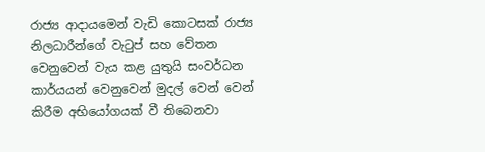රාජ්‍ය ආදායමෙන් වැඩි කොටසක් රාජ්‍ය නිලධාරීන්ගේ වැටුප් සහ වේතන වෙනුවෙන් වැය කළ යුතුයි සංවර්ධන කාර්යයන් වෙනුවෙන් මුදල් වෙන් වෙන් කිරීම අභියෝගයක් වී තිබෙනවා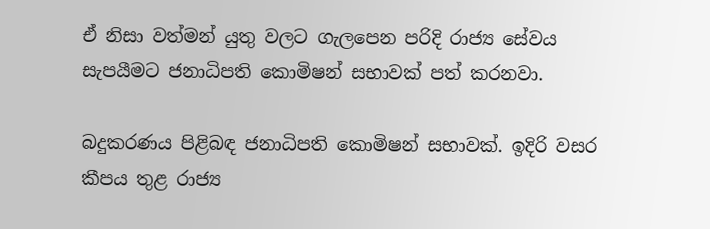ඒ නිසා වත්මන් යුතු වලට ගැලපෙන පරිදි රාජ්‍ය සේවය සැපයීමට ජනාධිපති කොමිෂන් සභාවක් පත් කරනවා.

බදුකරණය පිළිබඳ ජනාධිපති කොමිෂන් සභාවක්. ඉදිරි වසර කීපය තුළ රාජ්‍ය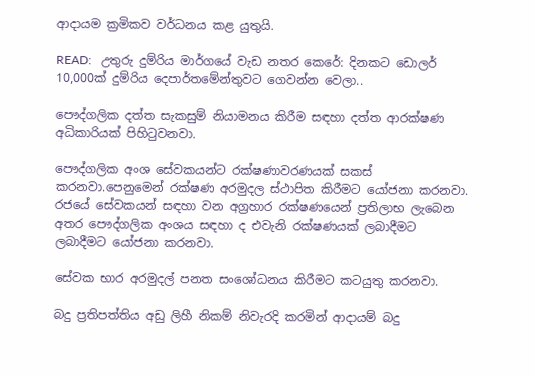ආදායම ක්‍රමිකව වර්ධනය කළ යුතුයි.

READ:   උතුරු දුම්රිය මාර්ගයේ වැඩ නතර කෙරේ: දිනකට ඩොලර් 10,000ක් දුම්රිය දෙපාර්තමේන්තුවට ගෙවන්න වෙලා..

පෞද්ගලික දත්ත සැකසුම් නියාමනය කිරීම සඳහා දත්ත ආරක්ෂණ අධිකාරියක් පිහිටුවනවා.

පෞද්ගලික අංශ සේවකයන්ට රක්ෂණාවරණයක් සකස් කරනවා.පෙනුමෙන් රක්ෂණ අරමුදල ස්ථාපිත කිරීමට යෝජනා කරනවා. රජයේ සේවකයන් සඳහා වන අග්‍රහාර රක්ෂණයෙන් ප්‍රතිලාභ ලැබෙන අතර පෞද්ගලික අංශය සඳහා ද එවැනි රක්ෂණයක් ලබාදීමට ලබාදීමට යෝජනා කරනවා.

සේවක භාර අරමුදල් පනත සංශෝධනය කිරීමට කටයුතු කරනවා.

බදු ප්‍රතිපත්තිය අඩු ලිහී නිකම් නිවැරදි කරමින් ආදායම් බදු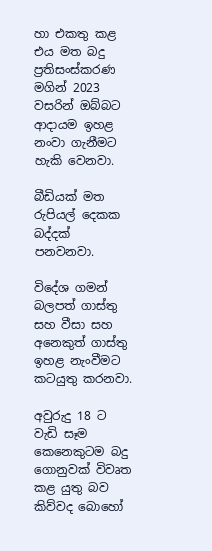හා එකතු කළ එය මත බදු ප්‍රතිසංස්කරණ මගින් 2023 වසරින් ඔබ්බට ආදායම ඉහළ නංවා ගැනීමට හැකි වෙනවා.

බීඩියක් මත රුපියල් දෙකක බද්දක් පනවනවා.

විදේශ ගමන් බලපත් ගාස්තු සහ වීසා සහ අනෙකුත් ගාස්තු ඉහළ නැංවීමට කටයුතු කරනවා.

අවුරුදු 18 ට වැඩි සෑම කෙනෙකුටම බදු ගොනුවක් විවෘත කළ යුතු බව කිව්වද බොහෝ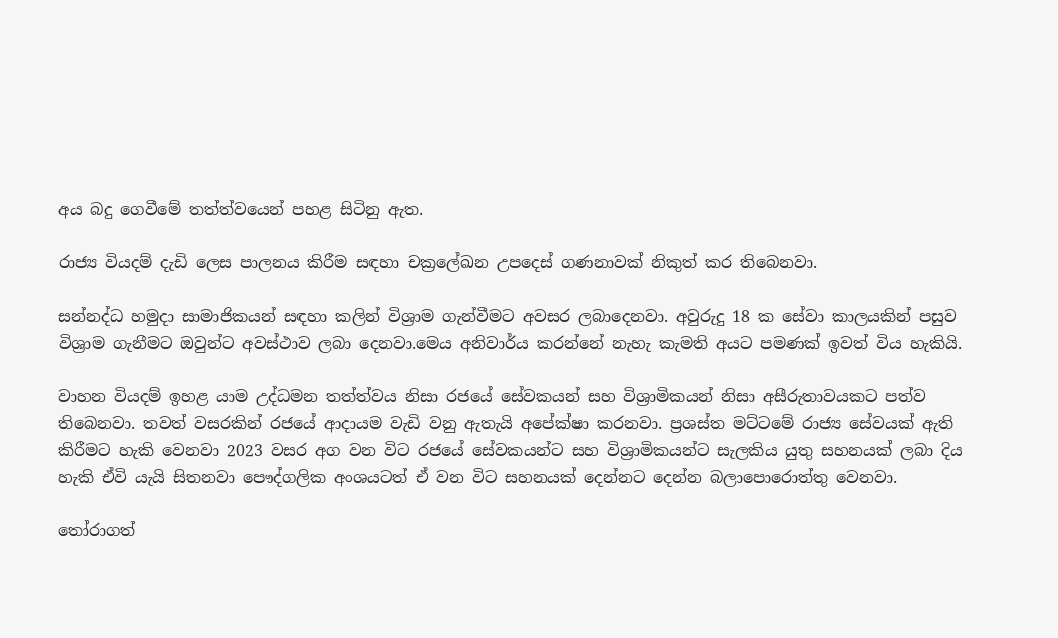අය බදු ගෙවීමේ තත්ත්වයෙන් පහළ සිටිනු ඇත.

රාජ්‍ය වියදම් දැඩි ලෙස පාලනය කිරීම සඳහා චක්‍රලේඛන උපදෙස් ගණනාවක් නිකුත් කර තිබෙනවා.

සන්නද්ධ හමුදා සාමාජිකයන් සඳහා කලින් විශ්‍රාම ගැන්වීමට අවසර ලබාදෙනවා. අවුරුදු 18 ක සේවා කාලයකින් පසුව විශ්‍රාම ගැනීමට ඔවුන්ට අවස්ථාව ලබා දෙනවා.මෙය අනිවාර්ය කරන්නේ නැහැ කැමති අයට පමණක් ඉවත් විය හැකියි.

වාහන වියදම් ඉහළ යාම උද්ධමන තත්ත්වය නිසා රජයේ සේවකයන් සහ විශ්‍රාමිකයන් නිසා අසීරුතාවයකට පත්ව තිබෙනවා. තවත් වසරකින් රජයේ ආදායම වැඩි වනු ඇතැයි අපේක්ෂා කරනවා. ප්‍රශස්ත මට්ටමේ රාජ්‍ය සේවයක් ඇති කිරීමට හැකි වෙනවා 2023 වසර අග වන විට රජයේ සේවකයන්ට සහ විශ්‍රාමිකයන්ට සැලකිය යුතු සහනයක් ලබා දිය හැකි ඒවි යැයි සිතනවා පෞද්ගලික අංශයටත් ඒ වන විට සහනයක් දෙන්නට දෙන්න බලාපොරොත්තු වෙනවා.

තෝරාගත්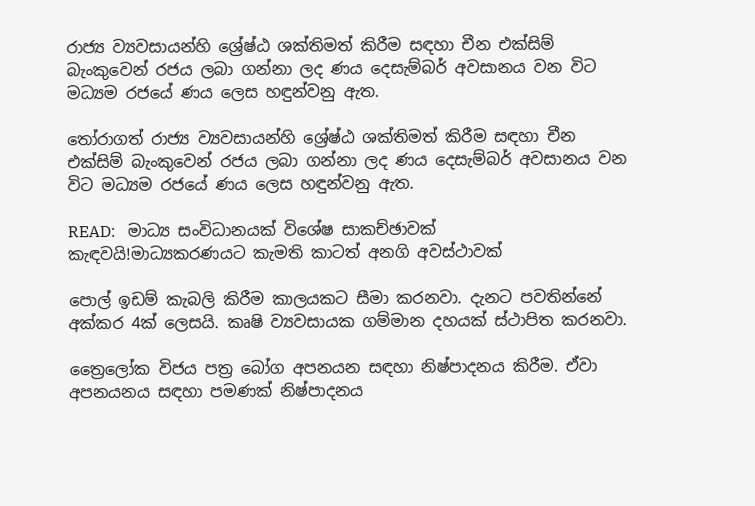රාජ්‍ය ව්‍යවසායන්හි ශ්‍රේෂ්ඨ ශක්තිමත් කිරීම සඳහා චීන එක්සිම් බැංකුවෙන් රජය ලබා ගන්නා ලද ණය දෙසැම්බර් අවසානය වන විට මධ්‍යම රජයේ ණය ලෙස හඳුන්වනු ඇත.

තෝරාගත් රාජ්‍ය ව්‍යවසායන්හි ශ්‍රේෂ්ඨ ශක්තිමත් කිරීම සඳහා චීන එක්සිම් බැංකුවෙන් රජය ලබා ගන්නා ලද ණය දෙසැම්බර් අවසානය වන විට මධ්‍යම රජයේ ණය ලෙස හඳුන්වනු ඇත.

READ:   මාධ්‍ය සංවිධානයක් විශේෂ සාකච්ඡාවක් කැඳවයි!මාධ්‍යකරණයට කැමති කාටත් අනගි අවස්ථාවක්

පොල් ඉඩම් කැබලි කිරීම කාලයකට සීමා කරනවා. දැනට පවතින්නේ අක්කර 4ක් ලෙසයි. කෘෂි ව්‍යවසායක ගම්මාන දහයක් ස්ථාපිත කරනවා.

ත්‍රෛලෝක විජය පත්‍ර බෝග අපනයන සඳහා නිෂ්පාදනය කිරීම. ඒවා අපනයනය සඳහා පමණක් නිෂ්පාදනය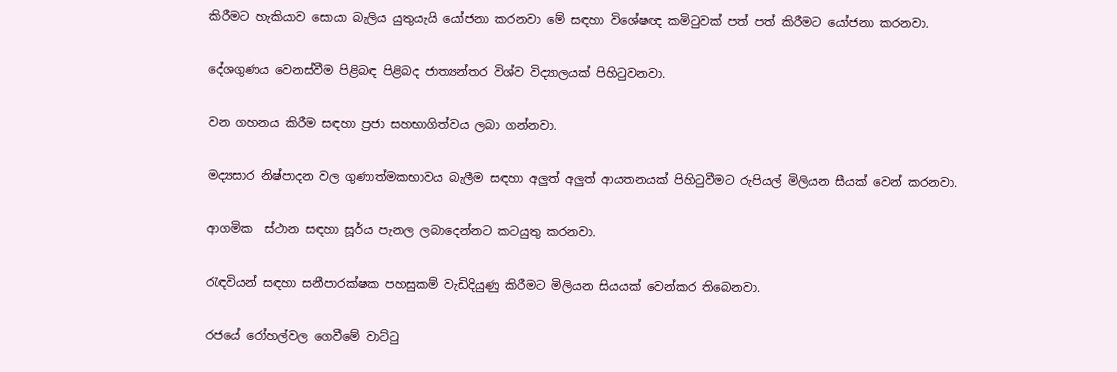කිරීමට හැකියාව සොයා බැලිය යුතුයැයි යෝජනා කරනවා මේ සඳහා විශේෂඥ කමිටුවක් පත් පත් කිරීමට යෝජනා කරනවා.

දේශගුණය වෙනස්වීම පිළිබඳ පිළිබද ජාත්‍යන්තර විශ්ව විද්‍යාලයක් පිහිටුවනවා.

වන ගහනය කිරීම සඳහා ප්‍රජා සහභාගිත්වය ලබා ගන්නවා.

මද්‍යසාර නිෂ්පාදන වල ගුණාත්මකභාවය බැලීම සඳහා අලුත් අලුත් ආයතනයක් පිහිටුවීමට රුපියල් මිලියන සීයක් වෙන් කරනවා.

ආගමික  ස්ථාන සඳහා සූර්ය පැනල ලබාදෙන්නට කටයුතු කරනවා.

රැඳවියන් සඳහා සනීපාරක්ෂක පහසුකම් වැඩිදියුණු කිරීමට මිලියන සියයක් වෙන්කර තිබෙනවා.

රජයේ රෝහල්වල ගෙවීමේ වාට්ටු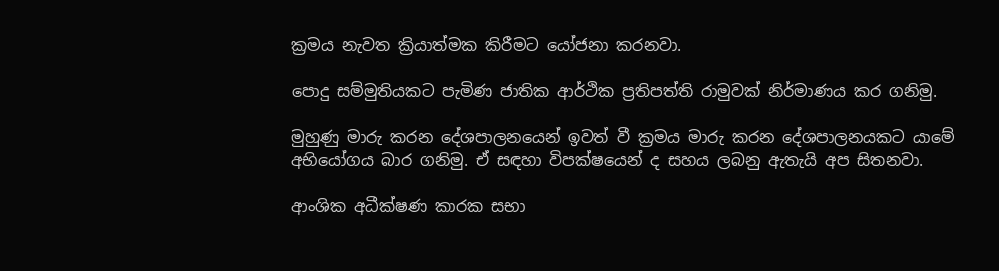ක්‍රමය නැවත ක්‍රියාත්මක කිරීමට යෝජනා කරනවා.

පොදු සම්මුතියකට පැමිණ ජාතික ආර්ථික ප්‍රතිපත්ති රාමුවක් නිර්මාණය කර ගනිමු.

මුහුණු මාරු කරන දේශපාලනයෙන් ඉවත් වී ක්‍රමය මාරු කරන දේශපාලනයකට යාමේ අභියෝගය බාර ගනිමු. ඒ සඳහා විපක්ෂයෙන් ද සහය ලබනු ඇතැයි අප සිතනවා.

ආංශික අධීක්ෂණ කාරක සභා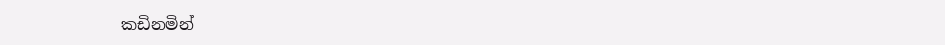කඩිනමින්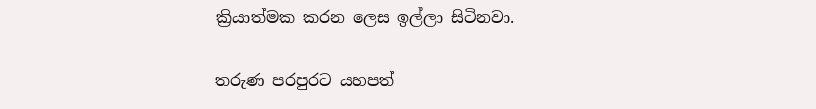ක්‍රියාත්මක කරන ලෙස ඉල්ලා සිටිනවා.

තරුණ පරපුරට යහපත්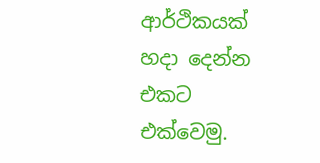ආර්ථිකයක් හදා දෙන්න එකට එක්වෙමු.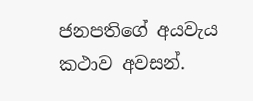ජනපතිගේ අයවැය කථාව අවසන්.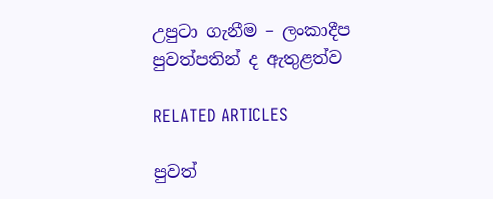උපුටා ගැනීම – ලංකාදීප පුවත්පතින් ද ඇතුළත්ව

RELATED ARTICLES

පුවත්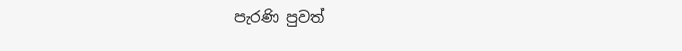පැරණි පුවත්